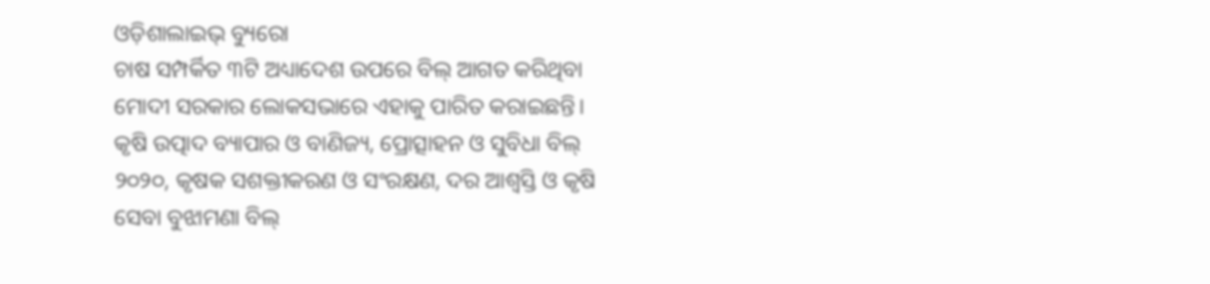ଓଡ଼ିଶାଲାଇଭ୍ ବ୍ୟୁରୋ
ଚାଷ ସମ୍ପର୍କିତ ୩ଟି ଅଧ୍ୟାଦେଶ ଉପରେ ବିଲ୍ ଆଗତ କରିଥିବା ମୋଦୀ ସରକାର ଲୋକସଭାରେ ଏହାକୁ ପାରିତ କରାଇଛନ୍ତି। କୃଷି ଉତ୍ପାଦ ବ୍ୟାପାର ଓ ବାଣିଜ୍ୟ, ପ୍ରୋତ୍ସାହନ ଓ ସୁବିଧା ବିଲ୍ ୨୦୨୦, କୃଷକ ସଶକ୍ତୀକରଣ ଓ ସଂରକ୍ଷଣ, ଦର ଆଶ୍ୱସ୍ତି ଓ କୃଷି ସେବା ବୁଝାମଣା ବିଲ୍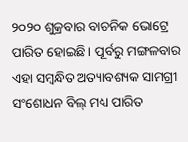୨୦୨୦ ଶୁକ୍ରବାର ବାଚନିକ ଭୋଟ୍ରେ ପାରିତ ହୋଇଛି। ପୂର୍ବରୁ ମଙ୍ଗଳବାର ଏହା ସମ୍ବନ୍ଧିତ ଅତ୍ୟାବଶ୍ୟକ ସାମଗ୍ରୀ ସଂଶୋଧନ ବିଲ୍ ମଧ୍ୟ ପାରିତ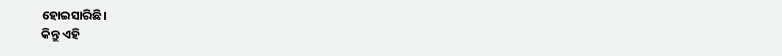ହୋଇସାରିଛି।
କିନ୍ତୁ ଏହି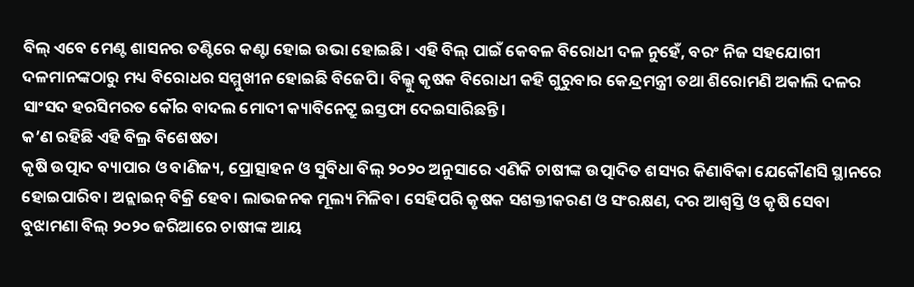ବିଲ୍ ଏବେ ମେଣ୍ଟ ଶାସନର ତଣ୍ଟିରେ କଣ୍ଟା ହୋଇ ଉଭା ହୋଇଛି। ଏହି ବିଲ୍ ପାଇଁ କେବଳ ବିରୋଧୀ ଦଳ ନୁହେଁ, ବରଂ ନିଜ ସହଯୋଗୀ ଦଳମାନଙ୍କଠାରୁ ମଧ୍ୟ ବିରୋଧର ସମ୍ମୁଖୀନ ହୋଇଛି ବିଜେପି। ବିଲ୍କୁ କୃଷକ ବିରୋଧୀ କହି ଗୁରୁବାର କେନ୍ଦ୍ରମନ୍ତ୍ରୀ ତଥା ଶିରୋମଣି ଅକାଲି ଦଳର ସାଂସଦ ହରସିମରତ କୌର ବାଦଲ ମୋଦୀ କ୍ୟାବିନେଟ୍ରୁ ଇସ୍ତଫା ଦେଇସାରିଛନ୍ତି।
କ’ଣ ରହିଛି ଏହି ବିଲ୍ର ବିଶେଷତା
କୃଷି ଉତ୍ପାଦ ବ୍ୟାପାର ଓ ବାଣିଜ୍ୟ, ପ୍ରୋତ୍ସାହନ ଓ ସୁବିଧା ବିଲ୍ ୨୦୨୦ ଅନୁସାରେ ଏଣିକି ଚାଷୀଙ୍କ ଉତ୍ପାଦିତ ଶସ୍ୟର କିଣାବିକା ଯେକୌଣସି ସ୍ଥାନରେ ହୋଇପାରିବ। ଅନ୍ଲାଇନ୍ ବିକ୍ରି ହେବ। ଲାଭଜନକ ମୂଲ୍ୟ ମିଳିବ। ସେହିପରି କୃଷକ ସଶକ୍ତୀକରଣ ଓ ସଂରକ୍ଷଣ, ଦର ଆଶ୍ୱସ୍ତି ଓ କୃଷି ସେବା ବୁଝାମଣା ବିଲ୍ ୨୦୨୦ ଜରିଆରେ ଚାଷୀଙ୍କ ଆୟ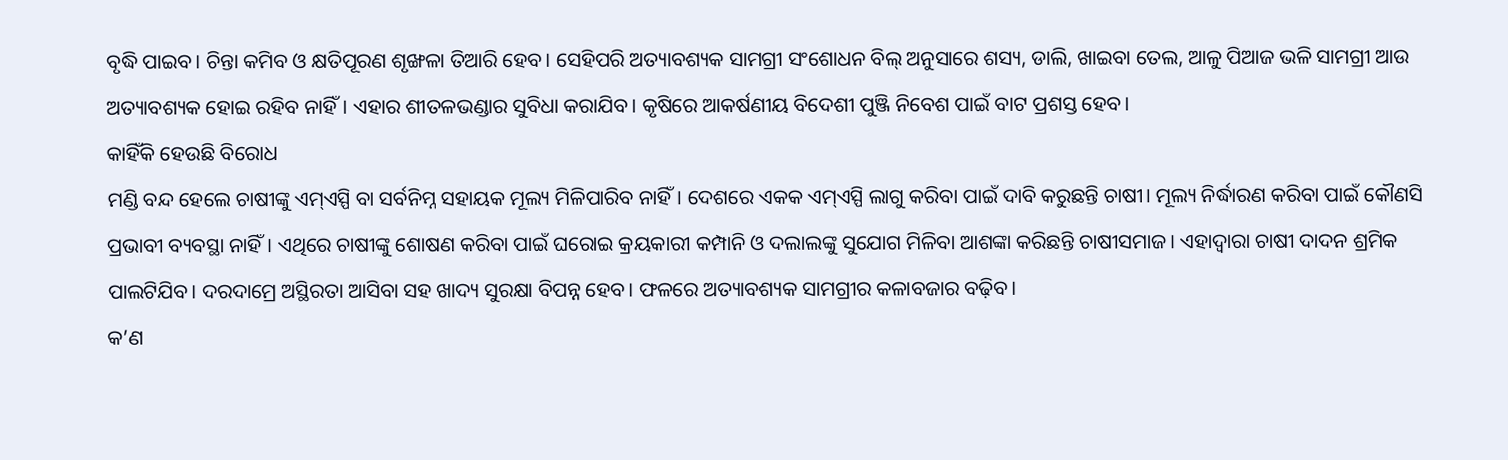ବୃଦ୍ଧି ପାଇବ। ଚିନ୍ତା କମିବ ଓ କ୍ଷତିପୂରଣ ଶୃଙ୍ଖଳା ତିଆରି ହେବ। ସେହିପରି ଅତ୍ୟାବଶ୍ୟକ ସାମଗ୍ରୀ ସଂଶୋଧନ ବିଲ୍ ଅନୁସାରେ ଶସ୍ୟ, ଡାଲି, ଖାଇବା ତେଲ, ଆଳୁ ପିଆଜ ଭଳି ସାମଗ୍ରୀ ଆଉ ଅତ୍ୟାବଶ୍ୟକ ହୋଇ ରହିବ ନାହିଁ। ଏହାର ଶୀତଳଭଣ୍ଡାର ସୁବିଧା କରାଯିବ। କୃଷିରେ ଆକର୍ଷଣୀୟ ବିଦେଶୀ ପୁଞ୍ଜି ନିବେଶ ପାଇଁ ବାଟ ପ୍ରଶସ୍ତ ହେବ।
କାହିଁକି ହେଉଛି ବିରୋଧ
ମଣ୍ଡି ବନ୍ଦ ହେଲେ ଚାଷୀଙ୍କୁ ଏମ୍ଏସ୍ପି ବା ସର୍ବନିମ୍ନ ସହାୟକ ମୂଲ୍ୟ ମିଳିପାରିବ ନାହିଁ। ଦେଶରେ ଏକକ ଏମ୍ଏସ୍ପି ଲାଗୁ କରିବା ପାଇଁ ଦାବି କରୁଛନ୍ତି ଚାଷୀ। ମୂଲ୍ୟ ନିର୍ଦ୍ଧାରଣ କରିବା ପାଇଁ କୌଣସି ପ୍ରଭାବୀ ବ୍ୟବସ୍ଥା ନାହିଁ। ଏଥିରେ ଚାଷୀଙ୍କୁ ଶୋଷଣ କରିବା ପାଇଁ ଘରୋଇ କ୍ରୟକାରୀ କମ୍ପାନି ଓ ଦଲାଲଙ୍କୁ ସୁଯୋଗ ମିଳିବା ଆଶଙ୍କା କରିଛନ୍ତି ଚାଷୀସମାଜ। ଏହାଦ୍ୱାରା ଚାଷୀ ଦାଦନ ଶ୍ରମିକ ପାଲଟିଯିବ। ଦରଦାମ୍ରେ ଅସ୍ଥିରତା ଆସିବା ସହ ଖାଦ୍ୟ ସୁରକ୍ଷା ବିପନ୍ନ ହେବ। ଫଳରେ ଅତ୍ୟାବଶ୍ୟକ ସାମଗ୍ରୀର କଳାବଜାର ବଢ଼ିବ।
କ’ଣ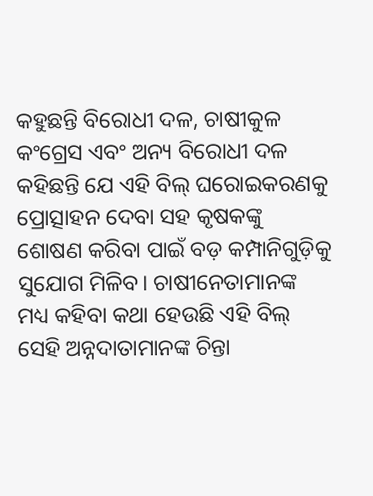କହୁଛନ୍ତି ବିରୋଧୀ ଦଳ, ଚାଷୀକୁଳ
କଂଗ୍ରେସ ଏବଂ ଅନ୍ୟ ବିରୋଧୀ ଦଳ କହିଛନ୍ତି ଯେ ଏହି ବିଲ୍ ଘରୋଇକରଣକୁ ପ୍ରୋତ୍ସାହନ ଦେବା ସହ କୃଷକଙ୍କୁ ଶୋଷଣ କରିବା ପାଇଁ ବଡ଼ କମ୍ପାନିଗୁଡ଼ିକୁ ସୁଯୋଗ ମିଳିବ। ଚାଷୀନେତାମାନଙ୍କ ମଧ୍ୟ କହିବା କଥା ହେଉଛି ଏହି ବିଲ୍ ସେହି ଅନ୍ନଦାତାମାନଙ୍କ ଚିନ୍ତା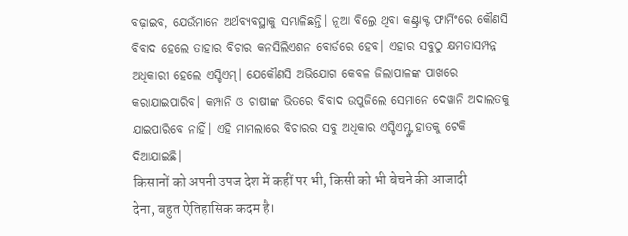ବଢ଼ାଇବ, ଯେଉଁମାନେ ଅର୍ଥବ୍ୟବସ୍ଥାକୁ ସମ୍ଭାଳିଛନ୍ତି। ନୂଆ ବିଲ୍ରେ ଥିବା କଣ୍ଟ୍ରାକ୍ଟ ଫାର୍ମିଂରେ କୌଣସି ବିବାଦ ହେଲେ ତାହାର ବିଚାର କନସିଲିଏଶନ ବୋର୍ଡରେ ହେବ। ଏହାର ସବୁଠୁ କ୍ଷମତାସମ୍ପନ୍ନ ଅଧିକାରୀ ହେଲେ ଏସ୍ଡିଏମ୍। ଯେକୌଣସି ଅଭିଯୋଗ କେବଳ ଜିଲାପାଳଙ୍କ ପାଖରେ କରାଯାଇପାରିବ। କମ୍ପାନି ଓ ଚାଷୀଙ୍କ ଭିତରେ ବିବାଦ ଉପୁଜିଲେ ସେମାନେ ଦେୱାନି ଅଦାଲତକୁ ଯାଇପାରିବେ ନାହିଁ। ଏହି ମାମଲାରେ ବିଚାରର ସବୁ ଅଧିକାର ଏସ୍ଡିଏମ୍ଙ୍କ ହାତକୁ ଟେକି ଦିଆଯାଇଛି।
किसानों को अपनी उपज देश में कहीं पर भी, किसी को भी बेचने की आजादी देना, बहुत ऐतिहासिक कदम है।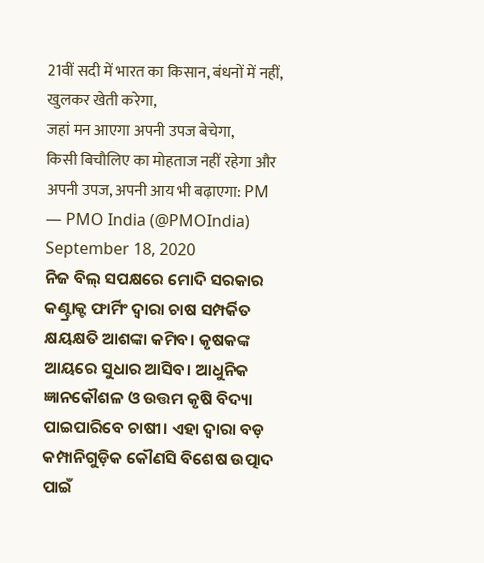21वीं सदी में भारत का किसान, बंधनों में नहीं, खुलकर खेती करेगा,
जहां मन आएगा अपनी उपज बेचेगा,
किसी बिचौलिए का मोहताज नहीं रहेगा और
अपनी उपज, अपनी आय भी बढ़ाएगा: PM
— PMO India (@PMOIndia) September 18, 2020
ନିଜ ବିଲ୍ ସପକ୍ଷରେ ମୋଦି ସରକାର
କଣ୍ଟ୍ରାକ୍ଟ ଫାର୍ମିଂ ଦ୍ୱାରା ଚାଷ ସମ୍ପର୍କିତ କ୍ଷୟକ୍ଷତି ଆଶଙ୍କା କମିବ। କୃଷକଙ୍କ ଆୟରେ ସୁଧାର ଆସିବ। ଆଧୁନିକ ଜ୍ଞାନକୌଶଳ ଓ ଉତ୍ତମ କୃଷି ବିଦ୍ୟା ପାଇପାରିବେ ଚାଷୀ। ଏହା ଦ୍ୱାରା ବଡ଼ କମ୍ପାନିଗୁଡ଼ିକ କୌଣସି ବିଶେଷ ଉତ୍ପାଦ ପାଇଁ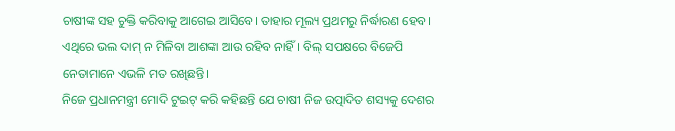ଚାଷୀଙ୍କ ସହ ଚୁକ୍ତି କରିବାକୁ ଆଗେଇ ଆସିବେ। ତାହାର ମୂଲ୍ୟ ପ୍ରଥମରୁ ନିର୍ଦ୍ଧାରଣ ହେବ। ଏଥିରେ ଭଲ ଦାମ୍ ନ ମିଳିବା ଆଶଙ୍କା ଆଉ ରହିବ ନାହିଁ। ବିଲ୍ ସପକ୍ଷରେ ବିଜେପି ନେତାମାନେ ଏଭଳି ମତ ରଖିଛନ୍ତି।
ନିଜେ ପ୍ରଧାନମନ୍ତ୍ରୀ ମୋଦି ଟୁଇଟ୍ କରି କହିଛନ୍ତି ଯେ ଚାଷୀ ନିଜ ଉତ୍ପାଦିତ ଶସ୍ୟକୁ ଦେଶର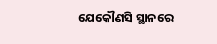ଯେକୌଣସି ସ୍ଥାନରେ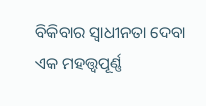ବିକିବାର ସ୍ୱାଧୀନତା ଦେବା ଏକ ମହତ୍ତ୍ବପୂର୍ଣ୍ଣ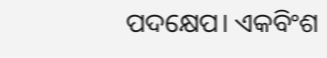ପଦକ୍ଷେପ। ଏକବିଂଶ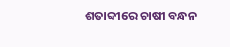ଶତାବ୍ଦୀରେ ଚାଷୀ ବନ୍ଧନ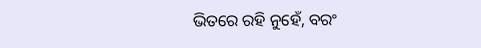ଭିତରେ ରହି ନୁହେଁ, ବରଂ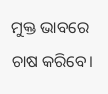ମୁକ୍ତ ଭାବରେ ଚାଷ କରିବେ।